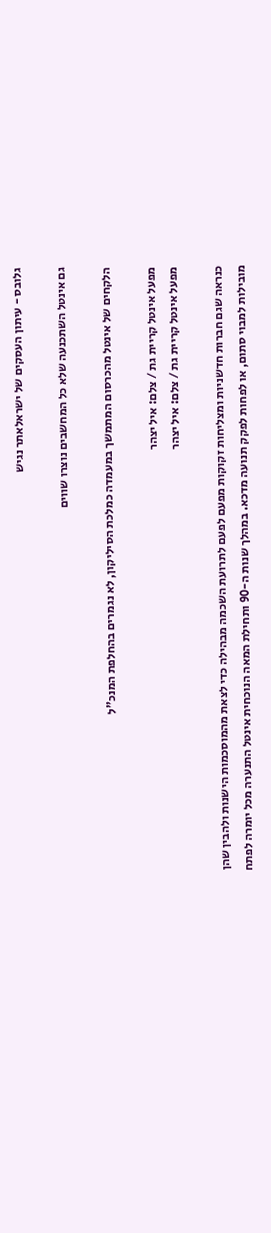גלובס - עיתון העסקים של ישראלאתר נגיש

גם אינטל השתכנעה שלא כל המחשבים נוצרו שווים

הלקחים של אינטל מהכרסום המתמשך במעמדה כמלכת הסיליקון, לא נגמרים בהחלפת המנכ"ל

מפעל אינטל קריית גת / צלם: איל יצהר
מפעל אינטל קריית גת / צלם: איל יצהר

כנראה שגם חברות חדשניות ומצליחות זקוקות מפעם לפעם לתרועת השכמה מבהילה כדי לצאת מהמוסכמות הישנות ולהבין שהן מובילות למבוי סתום, או לפחות לפקק תנועה מדכא. במהלך שנות ה-90 ותחילת המאה הנוכחית אינטל התנערה מכל יומרה לפתח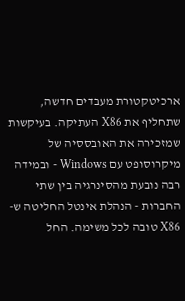ארכיטקטורת מעבדים חדשה, שתחליף את X86 העתיקה. בעיקשות שמזכירה את האובססיה של מיקרוסופט עם Windows - ובמידה רבה נובעת מהסינרגיה בין שתי החברות - הנהלת אינטל החליטה ש-X86 טובה לכל משימה. החל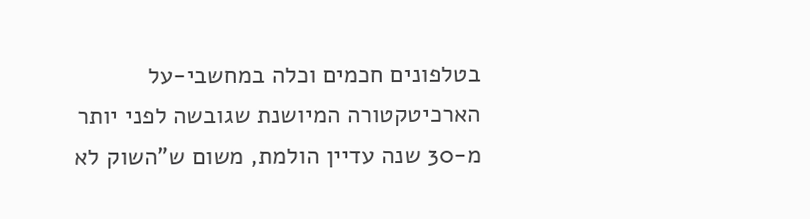בטלפונים חכמים וכלה במחשבי-על הארכיטקטורה המיושנת שגובשה לפני יותר מ-30 שנה עדיין הולמת, משום ש"השוק לא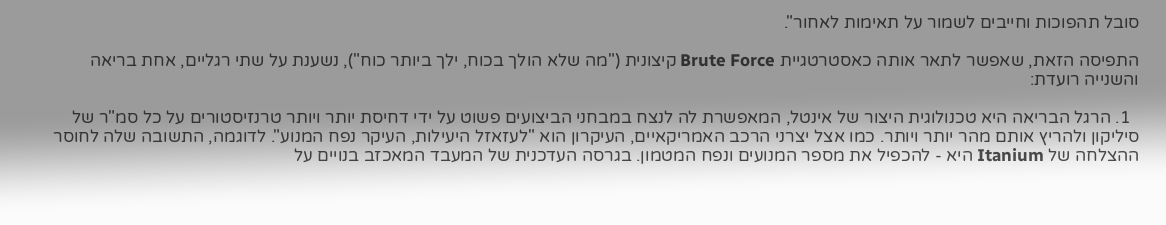סובל תהפוכות וחייבים לשמור על תאימות לאחור".

התפיסה הזאת, שאפשר לתאר אותה כאסטרטגיית Brute Force קיצונית ("מה שלא הולך בכוח, ילך ביותר כוח"), נשענת על שתי רגליים, אחת בריאה והשנייה רועדת:

  1. הרגל הבריאה היא טכנולוגית היצור של אינטל, המאפשרת לה לנצח במבחני הביצועים פשוט על ידי דחיסת יותר ויותר טרנזיסטורים על כל סמ"ר של סיליקון ולהריץ אותם מהר יותר ויותר. כמו אצל יצרני הרכב האמריקאיים, העיקרון הוא "לעזאזל היעילות, העיקר נפח המנוע". לדוגמה, התשובה שלה לחוסר ההצלחה של Itanium היא - להכפיל את מספר המנועים ונפח המטמון. בגרסה העדכנית של המעבד המאכזב בנויים על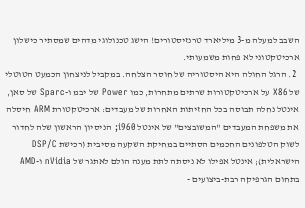השבב למעלה מ-3 מיליארד טרנזיסטורים! הישג טכנולוגי מדהים שמסתיר כישלון ארכיטקטוני לא פחות משמעותי.
  2. הרגל החולה היא היסטוריה של חוסר הצלחה. במקביל לניצחון הכמעט הטוטלי של X86 על ארכיטקטורות שרתים מתחרות, כמו Power של יבמ ו-Sparc של סאן, אינטל נחלה תבוסה בכל החזיתות האחרות של מעבדים: ארכיטקטורת ARM חיסלה את משפחת המעבדים "המשובצים" של אינטל i960; הניסיון הראשון שלה לחדור לשוק הטלפונים החכמים הסתיים במחיקת השקעה מסיבית (רכישת DSP/C הישראלית); אינטל אפילו לא ניסתה לתת מענה הולם לאתגר של nVidia ו-AMD בתחום הגרפיקה רבת-ביצועים -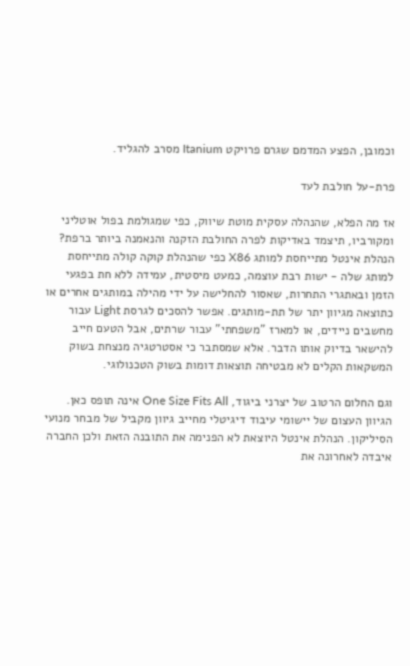וכמובן, הפצע המדמם שגרם פרויקט Itanium מסרב להגליד.

פרת-על חולבת לעד

אז מה הפלא, שהנהלה עסקית מוטת שיווק, כפי שמגולמת בפול אוטליני ומקורביו, תיצמד באדיקות לפרה החולבת הזקנה והנאמנה ביותר ברפת? הנהלת אינטל מתייחסת למותג X86 כפי שהנהלת קוקה קולה מתייחסת למותג שלה - ישות רבת עוצמה, כמעט מיסטית, עמידה ללא חת בפגעי הזמן ובאתגרי התחרות, שאסור להחלישה על ידי מהילה במותגים אחרים או כתוצאה מגיוון יתר של תת-מותגים. אפשר להסכים לגרסת Light עבור מחשבים ניידים, או למארז "משפחתי" עבור שרתים, אבל הטעם חייב להישאר בדיוק אותו הדבר. אלא שמסתבר כי אסטרטגיה מנצחת בשוק המשקאות הקלים לא מבטיחה תוצאות דומות בשוק הטכנולוגי.

וגם החלום הרטוב של יצרני ביגוד, One Size Fits All אינה תופס כאן. הגיוון העצום של יישומי עיבוד דיגיטלי מחייב גיוון מקביל של מבחר מנועי הסיליקון. הנהלת אינטל היוצאת לא הפנימה את התובנה הזאת ולכן החברה איבדה לאחרונה את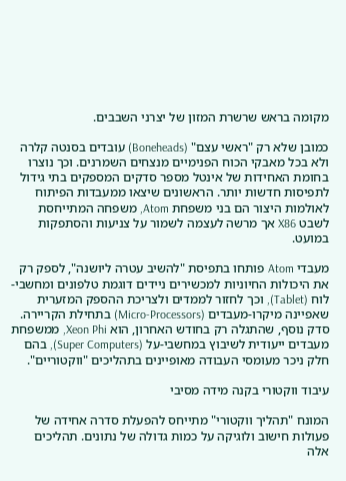מקומה בראש שרשרת המזון של יצרני השבבים.

כמובן שלא רק "ראשי עצם" (Boneheads) עובדים בסנטה קלרה ולא בכל מאבקי הכוח הפנימיים מנצחים השמרנים. וכך נוצרו בחומת האחידות של אינטל מספר סדקים המספקים בתי גידול לתפיסות חדשות יותר. הראשונים שיצאו ממעבדות הפיתוח לאולמות היצור הם בני משפחת Atom, משפחה המתייחסת לשבט X86 אך מרשה לעצמה לשמור על צניעות והסתפקות במועט.

מעבדי Atom פותחו בתפיסת "להשיב עטרה ליושנה", לספק רק את היכולות החיוניות למכשירים ניידים דוגמת טלפונים ומחשבי-לוח (Tablet), וכך לחזור לממדים ולצריכת ההספק המזערית שאפיינה מיקרו-מעבדים (Micro-Processors) בתחילת הקריירה. סדק נוסף, שהתגלה רק בחודש האחרון, הוא Xeon Phi, ממשפחת מעבדים ייעודית לשיבוץ במחשבי-על (Super Computers), בהם חלק ניכר מעומסי העבודה מאופיינים בתהליכים "ווקטוריים".

עיבוד ווקטורי בקנה מידה מסיבי

המונח "תהליך ווקטורי" מתייחס להפעלת סדרה אחידה של פעולות חישוב ולוגיקה על כמות גדולה של נתונים. תהליכים אלה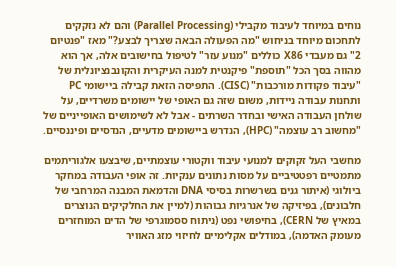נוחים במיוחד לעיבוד מקבילי (Parallel Processing) והם לא נזקקים לתחכום מיוחד בניחוש "מה הפעולה הבאה שצריך לבצע?" מאז "פנטיום 2" גם מעבדי X86 כוללים "מנוע עזר" לטיפול בחישובים אלה, אך הוא מהווה בסך הכל "תוספת" פיקנטית למנה העיקרית והקונבנציונלית של "עיבוד פקודות מורכבות" (CISC). התפיסה הזאת קבילה ביישומי PC ותחנות עבודה ניידות, משום שזה גם האופי של יישומים משרדיים, על שולחן העבודה האישי ובחדר השרתים - אבל לא לשימושים האופייניים של "מחשוב רב עוצמה" (HPC), הנדרש ביישומים מדעיים, הנדסיים ופיננסיים.

מחשבי העל זקוקים למנועי עיבוד ווקטורי עוצמתיים, שיבצעו אלגוריתמים מתמטיים רפטטיביים על מסות נתונים ענקיות. זה אופי העבודה במחקר ביולוגי (איתור גנים בשרשרות בסיסי DNA והדמאת המבנה המרחבי של חלבונים), בפיזיקה של אנרגיות גבוהות (למיין את החלקיקים הנוצרים במאיץ של CERN), בחיפושי נפט (ניתוח ססמוגרפי של הדים המוחזרים מעומק האדמה), במודלים אקלימיים לחיזוי מזג האוויר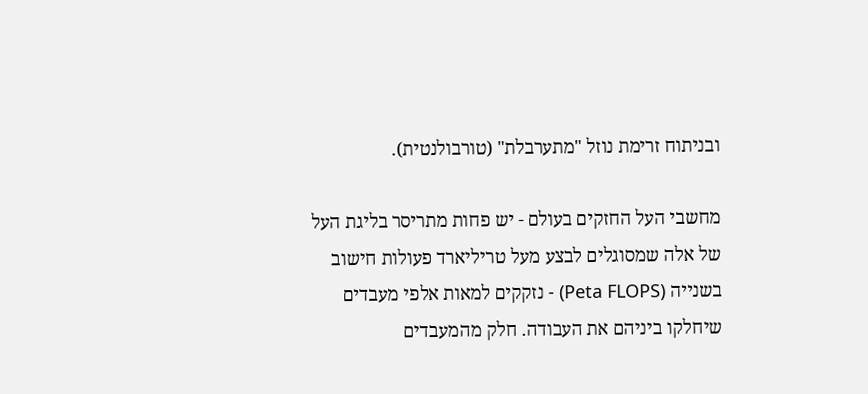ובניתוח זרימת נוזל "מתערבלת" (טורבולנטית).

מחשבי העל החזקים בעולם - יש פחות מתריסר בליגת העל של אלה שמסוגלים לבצע מעל טריליארד פעולות חישוב בשנייה (Peta FLOPS) - נזקקים למאות אלפי מעבדים שיחלקו ביניהם את העבודה. חלק מהמעבדים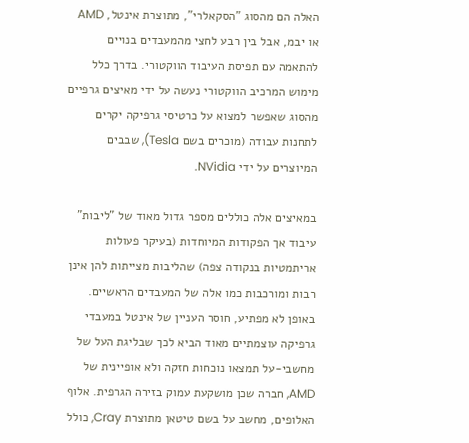האלה הם מהסוג "הסקאלרי", מתוצרת אינטל, AMD או יבמ, אבל בין רבע לחצי מהמעבדים בנויים להתאמה עם תפיסת העיבוד הווקטורי. בדרך כלל מימוש המרכיב הווקטורי נעשה על ידי מאיצים גרפיים מהסוג שאפשר למצוא על כרטיסי גרפיקה יקרים לתחנות עבודה (מוכרים בשם Tesla), שבבים המיוצרים על ידי NVidia.

במאיצים אלה כוללים מספר גדול מאוד של "ליבות" עיבוד אך הפקודות המיוחדות (בעיקר פעולות אריתמטיות בנקודה צפה) שהליבות מצייתות להן אינן רבות ומורכבות כמו אלה של המעבדים הראשיים. באופן לא מפתיע, חוסר העניין של אינטל במעבדי גרפיקה עוצמתיים מאוד הביא לכך שבליגת העל של מחשבי-על תמצאו נוכחות חזקה ולא אופיינית של AMD, חברה שכן מושקעת עמוק בזירה הגרפית. אלוף האלופים, מחשב על בשם טיטאן מתוצרת Cray, כולל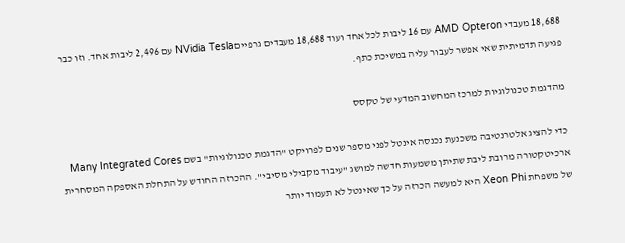18,688 מעבדי AMD Opteron עם 16 ליבות לכל אחד ועוד 18,688 מעבדים גרפייםNVidia Tesla עם 2,496 ליבות אחד. וזו כבר פגיעה תדמיתית שאי אפשר לעבור עליה במשיכת כתף.

מהדגמת טכנולוגיות למרכז המחשוב המדעי של טקסס

כדי להציג אלטרנטיבה משכנעת נכנסה אינטל לפני מספר שנים לפרויקט "הדגמת טכנולוגיות" בשם Many Integrated Cores ארכיטקטורה מרובת ליבת שתיתן משמעות חדשה למושג "עיבוד מקבילי מסיבי". ההכרזה החודש על התחלת האספקה המסחרית של משפחת Xeon Phi היא למעשה הכרזה על כך שאינטל לא תעמוד יותר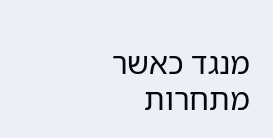מנגד כאשר מתחרות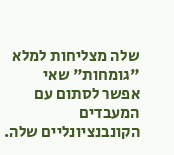שלה מצליחות למלא "גומחות" שאי אפשר לסתום עם המעבדים הקונבנציונליים שלה.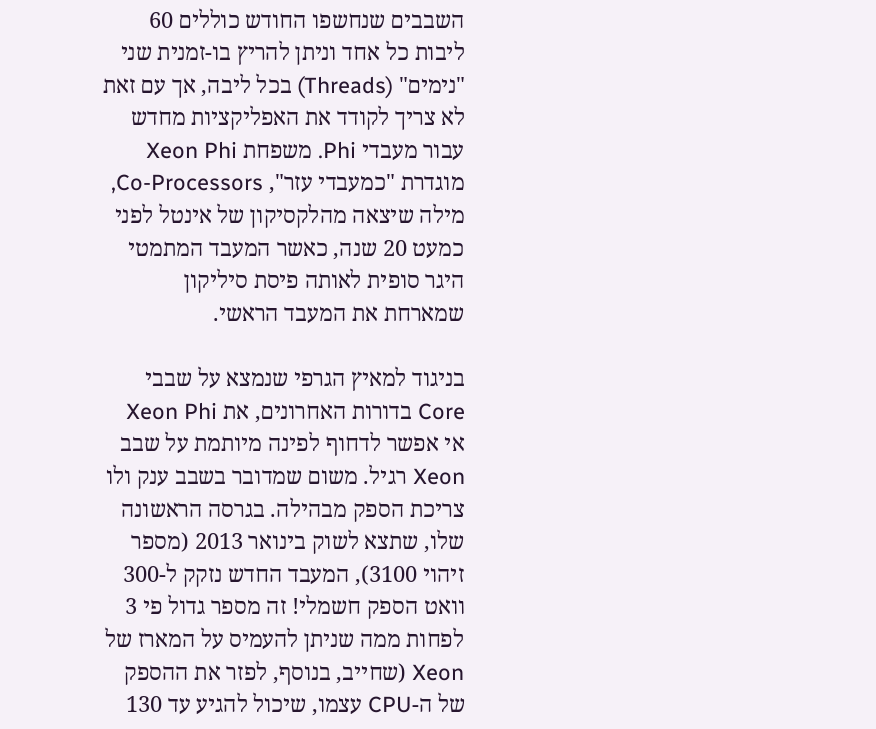השבבים שנחשפו החודש כוללים 60 ליבות כל אחד וניתן להריץ בו-זמנית שני "נימים" (Threads) בכל ליבה, אך עם זאת לא צריך לקודד את האפליקציות מחדש עבור מעבדי Phi. משפחת Xeon Phi מוגדרת "כמעבדי עזר", Co-Processors, מילה שיצאה מהלקסיקון של אינטל לפני כמעט 20 שנה, כאשר המעבד המתמטי היגר סופית לאותה פיסת סיליקון שמארחת את המעבד הראשי.

בניגוד למאיץ הגרפי שנמצא על שבבי Core בדורות האחרונים, את Xeon Phi אי אפשר לדחוף לפינה מיותמת על שבב Xeon רגיל. משום שמדובר בשבב ענק ולו צריכת הספק מבהילה. בגרסה הראשונה שלו, שתצא לשוק בינואר 2013 (מספר זיהוי 3100), המעבד החדש נזקק ל-300 וואט הספק חשמלי! זה מספר גדול פי 3 לפחות ממה שניתן להעמיס על המארז של Xeon (שחייב, בנוסף, לפזר את ההספק של ה-CPU עצמו, שיכול להגיע עד 130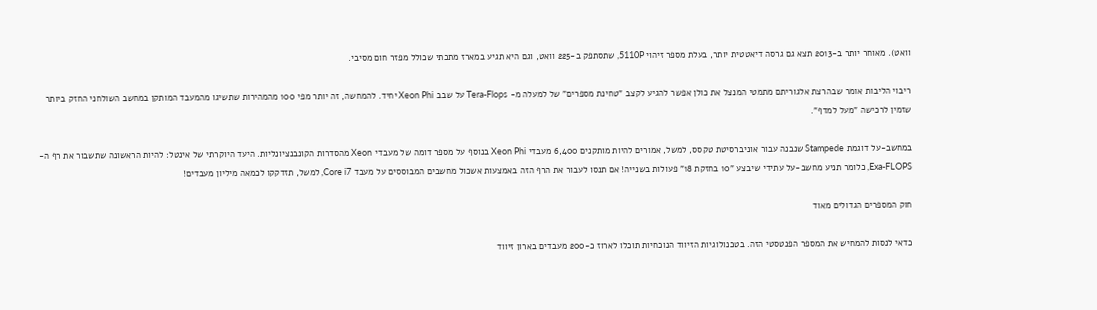וואט). מאוחר יותר ב-2013 תצא גם גרסה דיאטטית יותר, בעלת מספר זיהוי 5110P, שתסתפק ב-225 וואט, וגם היא תגיע במארז מתכתי שכולל מפזר חום מסיבי.

ריבוי הליבות אומר שבהרצת אלגוריתם מתמטי המנצל את כולן אפשר להגיע לקצב "טחינת מספרים" של למעלה מ- Tera-Flops על שבב Xeon Phi יחיד. להמחשה, זה יותר מפי 100 מהמהירות שתשיגו מהמעבד המותקן במחשב השולחני החזק ביותר שזמין לרכישה "מעל למדף".

במחשב-על דוגמת Stampede שנבנה עבור אוניברסיטת טקסס, למשל, אמורים להיות מותקנים 6,400 מעבדי Xeon Phi בנוסף על מספר דומה של מעבדי Xeon מהסדרות הקונבנציונליות. היעד היוקרתי של אינטל: להיות הראשונה שתשבור את רף ה-Exa-FLOPS, כלומר תניע מחשב-על עתידי שיבצע "10 בחזקת 18" פעולות בשנייה! אם תנסו לעבור את הרף הזה באמצעות אשכול מחשבים המבוססים על מעבד Core i7, למשל, תזדקקו לכמאה מיליון מעבדים!

חוק המספרים הגדולים מאוד

כדאי לנסות להמחיש את המספר הפנטסטי הזה. בטכנולוגיות הזיווד הנוכחיות תוכלו לארוז כ-200 מעבדים בארון זיווד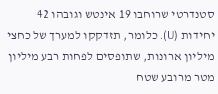סטנדרטי שרוחבו 19 אינטש וגובהו 42 יחידות (U). כלומר, תזדקקו למערך של כחצי מיליון ארונות, שתופסים לפחות רבע מיליון מטר מרובע שטח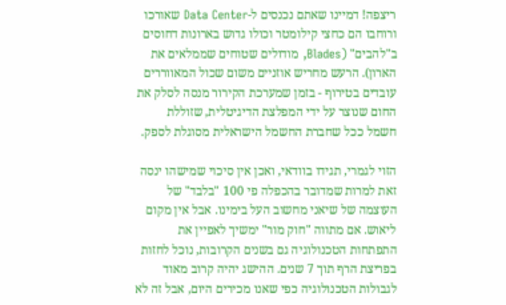ריצפה! דמיינו שאתם נכנסים ל-Data Center שאורכו ורוחבו הם כחצי קילומטר וכולו גדוש בארונות דחוסים ב"להבים" (Blades, מודולים שטוחים שממלאים את הארון). הרעש מחריש אוזניים משום שכול המאווררים עובדים בטירוף - בזמן שמערכת הקירור מנסה לסלק את החום שנוצר על ידי המפלצת הדיגיטלית, שזוללת חשמל ככל שחברת החשמל הישראלית מסוגלת לספק.

הזוי לגמרי, תגידו בוודאי, ואכן אין סיכוי שמישהו ינסה זאת למרות שמדובר בהכפלה פי 100 "בלבד" של העוצמה של שיאני מחשוב העל בימינו. אבל אין מקום ליאוש. אם מתווה "חוק מור" ימשיך לאפיין את התפתחות הטכנולוגיה גם בשנים הקרובות, נוכל לחזות בפריצת הרף תוך 7 שנים. ההישג יהיה קרוב מאוד לגבולות הטכנולוגיה כפי שאנו מכירים היום, אבל זה לא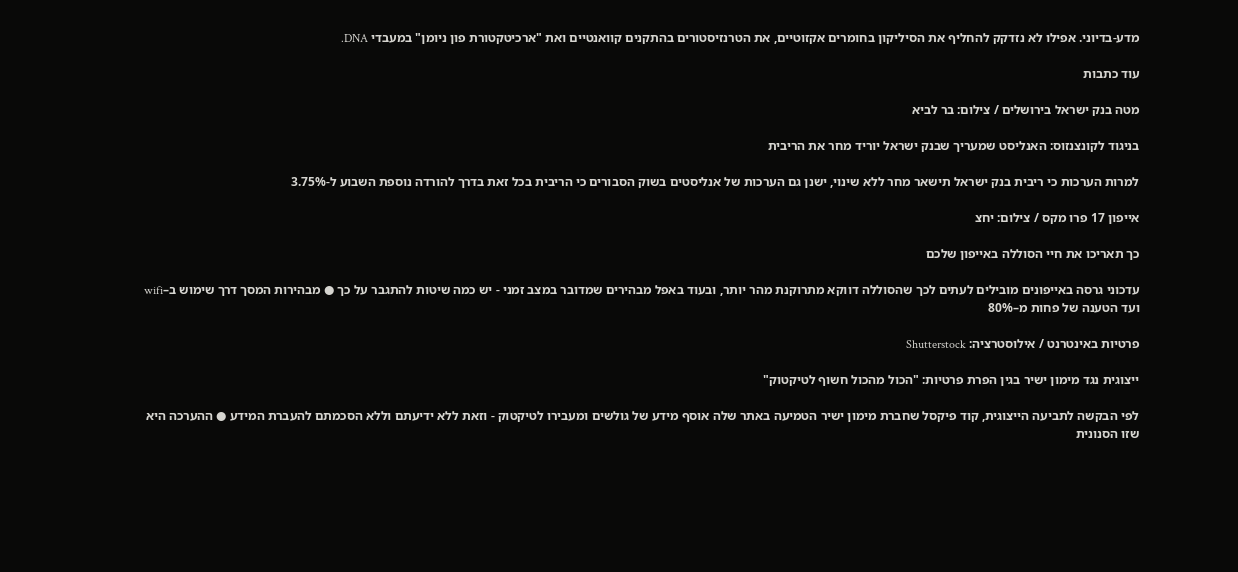מדע-בדיוני. אפילו לא נזדקק להחליף את הסיליקון בחומרים אקזוטיים, את הטרנזיסטורים בהתקנים קוואנטיים ואת "ארכיטקטורת פון ניומן" במעבדי DNA.

עוד כתבות

מטה בנק ישראל בירושלים / צילום: בר לביא

בניגוד לקונצנזוס: האנליסט שמעריך שבנק ישראל יוריד מחר את הריבית

למרות הערכות כי ריבית בנק ישראל תישאר מחר ללא שינוי, ישנן גם הערכות של אנליסטים בשוק הסבורים כי הריבית בכל זאת בדרך להורדה נוספת השבוע ל-3.75%

אייפון 17 פרו מקס / צילום: יחצ

כך תאריכו את חיי הסוללה באייפון שלכם

עדכוני גרסה באייפונים מובילים לעתים לכך שהסוללה דווקא מתרוקנת מהר יותר, ובעוד באפל מבהירים שמדובר במצב זמני - יש כמה שיטות להתגבר על כך ● מבהירות המסך דרך שימוש ב–wifi ועד הטענה של פחות מ–80%

פרטיות באינטרנט / אילוסטרציה: Shutterstock

ייצוגית נגד מימון ישיר בגין הפרת פרטיות: "הכול מהכול חשוף לטיקטוק"

לפי הבקשה לתביעה הייצוגית, קוד פיקסל שחברת מימון ישיר הטמיעה באתר שלה אוסף מידע של גולשים ומעבירו לטיקטוק - וזאת ללא ידיעתם וללא הסכמתם להעברת המידע ● ההערכה היא שזו הסנונית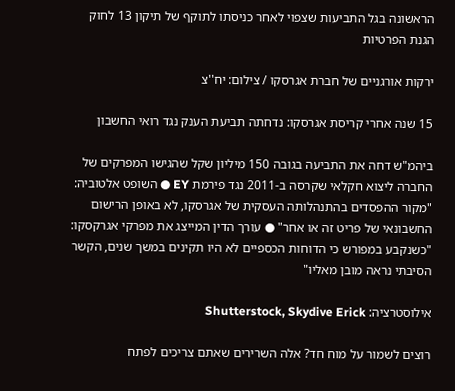הראשונה בגל התביעות שצפוי לאחר כניסתו לתוקף של תיקון 13 לחוק הגנת הפרטיות

ירקות אורגניים של חברת אגרסקו / צילום: יח''צ

15 שנה אחרי קריסת אגרסקו: נדחתה תביעת הענק נגד רואי החשבון

ביהמ"ש דחה את התביעה בגובה 150 מיליון שקל שהגישו המפרקים של החברה ליצוא חקלאי שקרסה ב-2011 נגד פירמת EY ● השופט אלטוביה: "מקור ההפסדים בהתנהלותה העסקית של אגרסקו, לא באופן הרישום החשבונאי של פריט זה או אחר" ● עורך הדין המייצג את מפרקי אגרקסקו: "כשנקבע במפורש כי הדוחות הכספיים לא היו תקינים במשך שנים, הקשר הסיבתי נראה מובן מאליו"

אילוסטרציה: Shutterstock, Skydive Erick

רוצים לשמור על מוח חד? אלה השרירים שאתם צריכים לפתח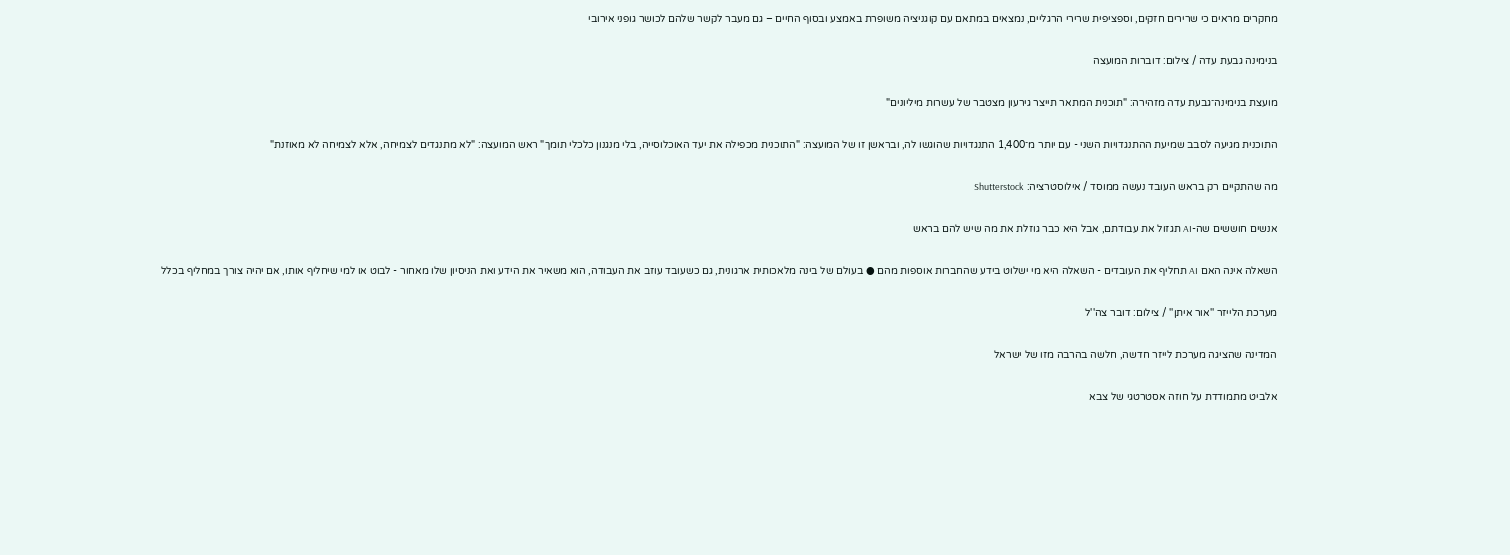מחקרים מראים כי שרירים חזקים, וספציפית שרירי הרגליים, נמצאים במתאם עם קוגניציה משופרת באמצע ובסוף החיים – גם מעבר לקשר שלהם לכושר גופני אירובי

בנימינה גבעת עדה / צילום: דוברות המועצה

מועצת בנימינה־גבעת עדה מזהירה: "תוכנית המתאר תייצר גירעון מצטבר של עשרות מיליונים"

התוכנית מגיעה לסבב שמיעת ההתנגדויות השני - עם יותר מ־1,400 התנגדויות שהוגשו לה, ובראשן זו של המועצה: "התוכנית מכפילה את יעד האוכלוסייה, בלי מנגנון כלכלי תומך" ראש המועצה: "לא מתנגדים לצמיחה, אלא לצמיחה לא מאוזנת"

מה שהתקיים רק בראש העובד נעשה ממוסד / אילוסטרציה: Shutterstock

אנשים חוששים שה-AI תגזול את עבודתם, אבל היא כבר גוזלת את מה שיש להם בראש

השאלה אינה האם AI תחליף את העובדים - השאלה היא מי ישלוט בידע שהחברות אוספות מהם ● בעולם של בינה מלאכותית ארגונית, גם כשעובד עוזב את העבודה, הוא משאיר את הידע ואת הניסיון שלו מאחור - לבוט או למי שיחליף אותו, אם יהיה צורך במחליף בכלל

מערכת הלייזר ''אור איתן'' / צילום: דובר צה''ל

המדינה שהציגה מערכת לייזר חדשה, חלשה בהרבה מזו של ישראל

אלביט מתמודדת על חוזה אסטרטגי של צבא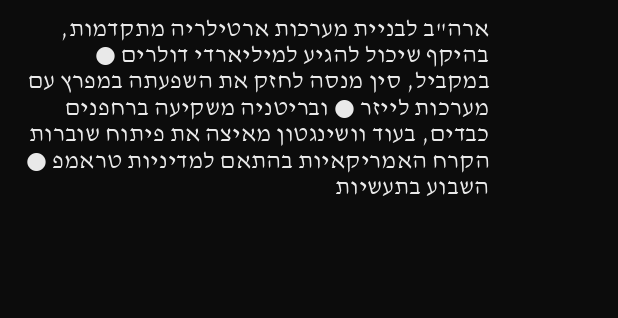ארה"ב לבניית מערכות ארטילריה מתקדמות, בהיקף שיכול להגיע למיליארדי דולרים ● במקביל, סין מנסה לחזק את השפעתה במפרץ עם מערכות לייזר ● ובריטניה משקיעה ברחפנים כבדים, בעוד וושינגטון מאיצה את פיתוח שוברות הקרח האמריקאיות בהתאם למדיניות טראמפ ● השבוע בתעשיות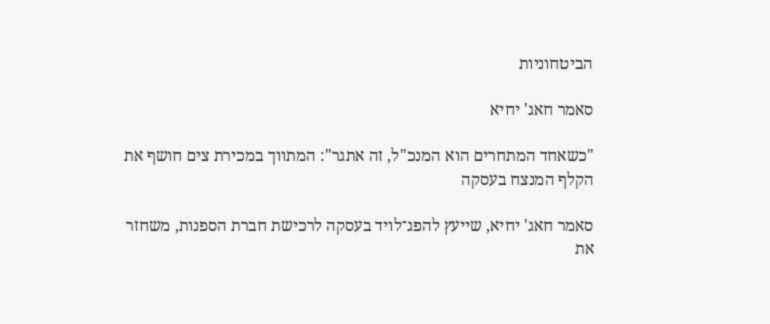הביטחוניות

סאמר חאג' יחיא

"כשאחד המתחרים הוא המנכ"ל, זה אתגר": המתווך במכירת צים חושף את הקלף המנצח בעסקה

סאמר חאג' יחיא, שייעץ להפג־לויד בעסקה לרכישת חברת הספנות, משחזר את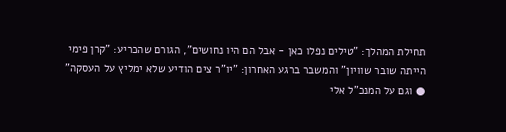תחילת המהלך: "טילים נפלו כאן - אבל הם היו נחושים", הגורם שהכריע: "קרן פימי הייתה שובר שוויון" והמשבר ברגע האחרון: "יו"ר צים הודיע שלא ימליץ על העסקה" ● וגם על המנכ"ל אלי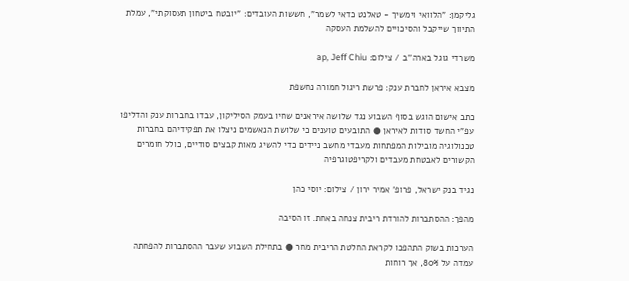גליקמן: "הלוואי וימשיך - טאלנט כדאי לשמר", חששות העובדים: "יובטח ביטחון תעסוקתי", עמלת התיווך שייקבל והסיכויים להשלמת העסקה

משרדי גוגל בארה''ב / צילום: ap, Jeff Chiu

מצבא איראן לחברת ענק: פרשת ריגול חמורה נחשפת

כתב אישום הוגש בסוף השבוע נגד שלושה איראנים שחיו בעמק הסיליקון, עבדו בחברות ענק והדליפו עפ"י החשד סודות לאיראן ● התובעים טוענים כי שלושת הנאשמים ניצלו את תפקידיהם בחברות טכנולוגיה מובילות המפתחות מעבדי מחשב ניידים כדי להשיג מאות קבצים סודיים, כולל חומרים הקשורים לאבטחת מעבדים ולקריפטוגרפיה

נגיד בנק ישראל, פרופ' אמיר ירון / צילום: יוסי כהן

מהפך: ההסתברות להורדת ריבית צנחה באחת. זו הסיבה

הערכות בשוק התהפכו לקראת החלטת הריבית מחר ● בתחילת השבוע שעבר ההסתברות להפחתה עמדה על 80%, אך רוחות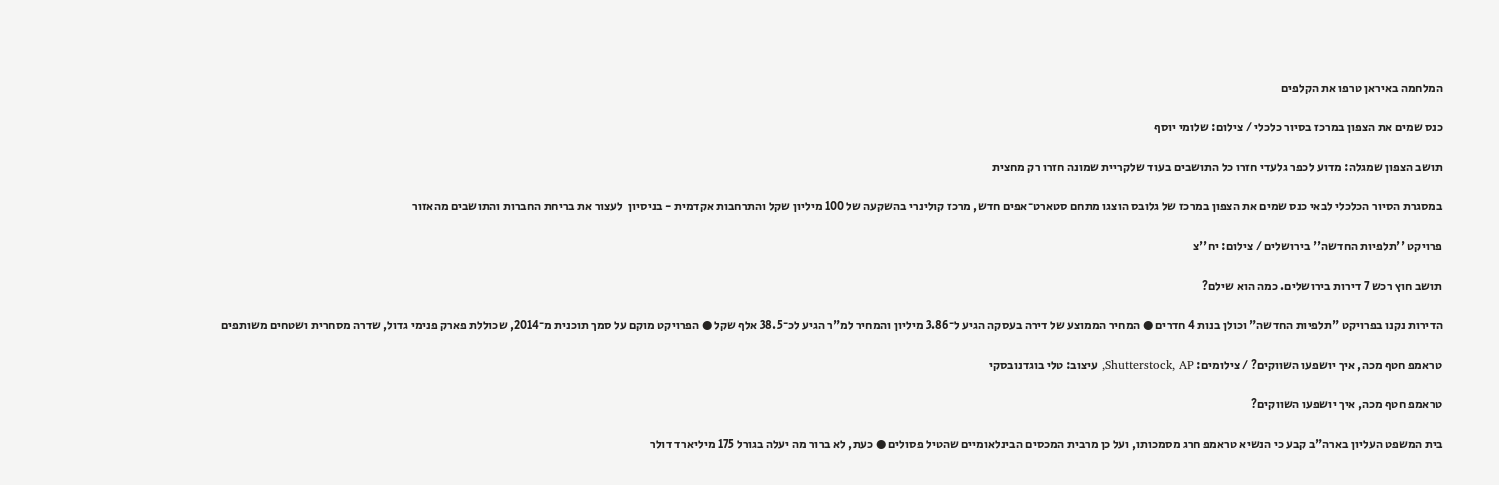המלחמה באיראן טרפו את הקלפים

כנס שמים את הצפון במרכז בסיור כלכלי / צילום: שלומי יוסף

תושב הצפון שמגלה: מדוע לכפר גלעדי חזרו כל התושבים בעוד שלקריית שמונה חזרו רק מחצית

במסגרת הסיור הכלכלי לבאי כנס שמים את הצפון במרכז של גלובס הוצגו מתחם סטארט־אפים חדש, מרכז קולינרי בהשקעה של 100 מיליון שקל והתרחבות אקדמית - בניסיון  לעצור את בריחת החברות והתושבים מהאזור

פרויקט ''תלפיות החדשה'' בירושלים / צילום: יח''צ

תושב חוץ רכש 7 דירות בירושלים. כמה הוא שילם?

הדירות נקנו בפרויקט "תלפיות החדשה" וכולן בנות 4 חדרים ● המחיר הממוצע של דירה בעסקה הגיע ל־3.86 מיליון והמחיר למ"ר הגיע לכ־38.5 אלף שקל ● הפרויקט מוקם על סמך תוכנית מ־2014, שכוללת פארק פנימי גדול, שדרה מסחרית ושטחים משותפים

טראמפ חטף מכה, איך יושפעו השווקים? / צילומים: Shutterstock, AP, עיצוב: טלי בוגדנובסקי

טראמפ חטף מכה, איך יושפעו השווקים?

בית המשפט העליון בארה"ב קבע כי הנשיא טראמפ חרג מסמכותו, ועל כן מרבית המכסים הבינלאומיים שהטיל פסולים ● כעת, לא ברור מה יעלה בגורל 175 מיליארד דולר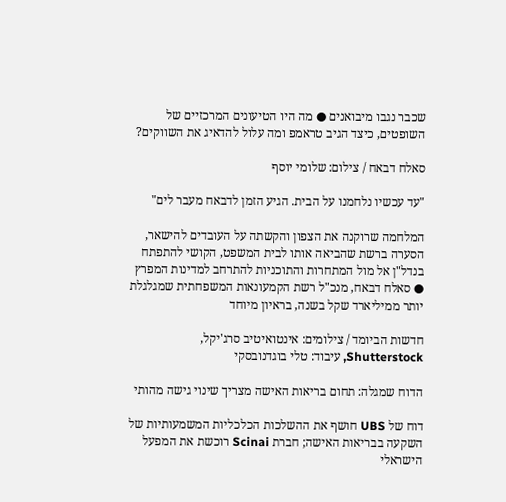שכבר נגבו מיבואנים ● מה היו הטיעונים המרכזיים של השופטים, כיצד הגיב טראמפ ומה עלול להדאיג את השווקים?

סאלח דבאח / צילום: שלומי יוסף

"עד עכשיו נלחמנו על הבית. הגיע הזמן לדבאח מעבר לים"

המלחמה שרוקנה את הצפון והקשתה על העובדים להישאר, הסערה ברשת שהביאה אותו לבית המשפט, הקושי להתפתח בנדל"ן אל מול המתחרות והתוכניות להתרחב למדינות המפרץ ● סאלח דבאח, מנכ"ל רשת הקמעונאות המשפחתית שמגלגלת יותר ממיליארד שקל בשנה, בראיון מיוחד

חדשות הביומד / צילומים: אינטואיטיב סרג'יקל, Shutterstock, עיבוד: טלי בוגדנובסקי

הדוח שמגלה: תחום בריאות האישה מצריך שינוי גישה מהותי

דוח של UBS חושף את ההשלכות הכלכליות המשמעותיות של השקעה בבריאות האישה; חברת Scinai רוכשת את המפעל הישראלי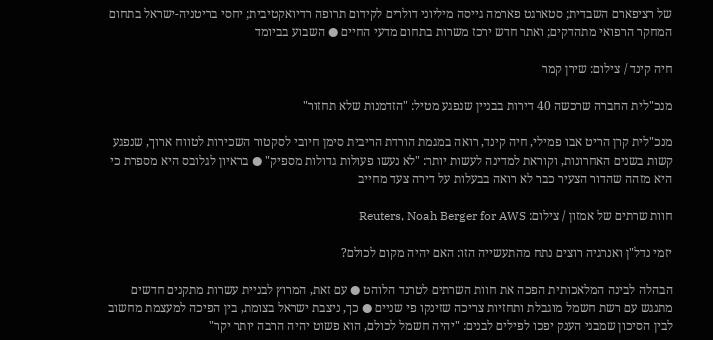של רציפארם השבדית; סטארגט פארמה גייסה מיליוני דולרים לקידום תרופה רדיואקטיבית; יחסי בריטניה-ישראל בתחום המחקר הרפואי מתהדקים; ואתר חדש ירכז משרות בתחום מדעי החיים ● השבוע בביומד

חיה קינד / צילום: שירן קמר

מנכ"לית החברה שרכשה 40 דירות בבניין שנפגע מטיל: "הזדמנות שלא תחזור"

מנכ"לית קרן הריט אבו פמילי, חיה קינד, רואה במגמת הורדת הריבית סימן חיובי לסקטור השכירות לטווח ארוך, שנפגע קשות בשנים האחרונות, וקוראת למדינה לעשות יותר: "לא נעשו פעולות גדולות מספיק" ● בראיון לגלובס היא מספרת כי היא מזהה שהדור הצעיר כבר לא רואה בבעלות על דירה צעד מחייב

חוות שרתים של אמזון / צילום: Reuters, Noah Berger for AWS

יזמי נדל"ן ואנרגיה רוצים נתח מהתעשייה הזו: האם יהיה מקום לכולם?

הבהלה לבינה המלאכותית הפכה את חוות השרתים לטרנד הלוהט ● עם זאת, המרוץ לבניית עשרות מתקנים חדשים מתנגש עם רשת חשמל מוגבלת ותחזיות צריכה שזינקו פי שניים ● כך, ניצבת ישראל בצומת, בין הפיכה למעצמת מחשוב לבין הסיכון שמבני הענק יפכו לפילים לבנים: "יהיה חשמל לכולם, הוא פשוט יהיה הרבה יותר יקר"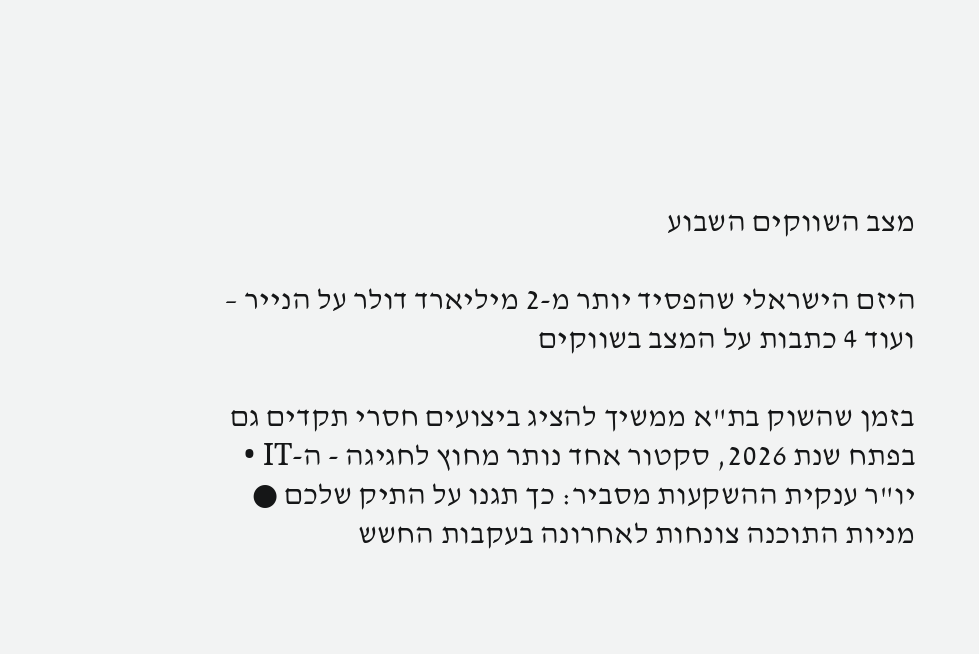מצב השווקים השבוע

היזם הישראלי שהפסיד יותר מ-2 מיליארד דולר על הנייר – ועוד 4 כתבות על המצב בשווקים

בזמן שהשוק בת"א ממשיך להציג ביצועים חסרי תקדים גם בפתח שנת 2026, סקטור אחד נותר מחוץ לחגיגה - ה-IT • יו"ר ענקית ההשקעות מסביר: כך תגנו על התיק שלכם ● מניות התוכנה צונחות לאחרונה בעקבות החשש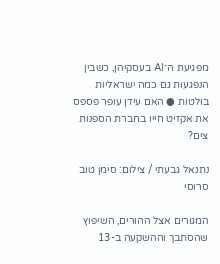מפגיעת ה־AI בעסקיהן, כשבין הנפגעות גם כמה ישראליות בולטות ● האם עידן עופר פספס את אקזיט חייו בחברת הספנות צים?

נתנאל גבעתי / צילום: סימן טוב סרוסי

המגורים אצל ההורים, השיפוץ שהסתבך וההשקעה ב-13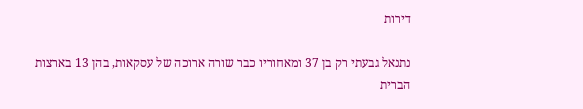דירות

נתנאל גבעתי רק בן 37 ומאחוריו כבר שורה ארוכה של עסקאות, בהן 13 בארצות הברית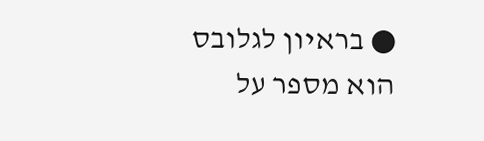● בראיון לגלובס הוא מספר על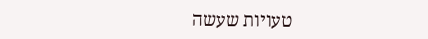טעויות שעשה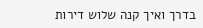בדרך ואיך קנה שלוש דירות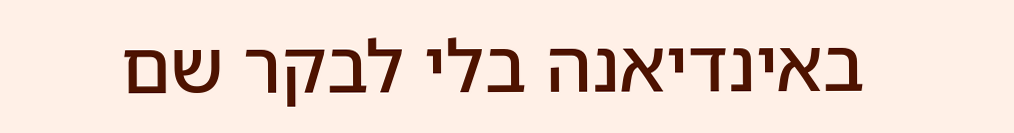באינדיאנה בלי לבקר שם